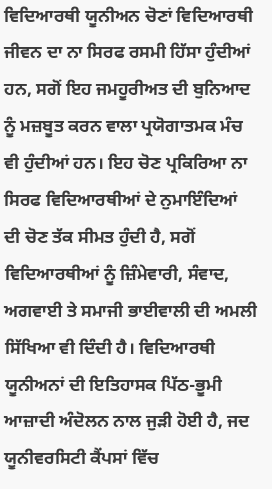ਵਿਦਿਆਰਥੀ ਯੂਨੀਅਨ ਚੋਣਾਂ ਵਿਦਿਆਰਥੀ ਜੀਵਨ ਦਾ ਨਾ ਸਿਰਫ ਰਸਮੀ ਹਿੱਸਾ ਹੁੰਦੀਆਂ ਹਨ, ਸਗੋਂ ਇਹ ਜਮਹੂਰੀਅਤ ਦੀ ਬੁਨਿਆਦ ਨੂੰ ਮਜ਼ਬੂਤ ਕਰਨ ਵਾਲਾ ਪ੍ਰਯੋਗਾਤਮਕ ਮੰਚ ਵੀ ਹੁੰਦੀਆਂ ਹਨ। ਇਹ ਚੋਣ ਪ੍ਰਕਿਰਿਆ ਨਾ ਸਿਰਫ ਵਿਦਿਆਰਥੀਆਂ ਦੇ ਨੁਮਾਇੰਦਿਆਂ ਦੀ ਚੋਣ ਤੱਕ ਸੀਮਤ ਹੁੰਦੀ ਹੈ, ਸਗੋਂ ਵਿਦਿਆਰਥੀਆਂ ਨੂੰ ਜ਼ਿੰਮੇਵਾਰੀ, ਸੰਵਾਦ, ਅਗਵਾਈ ਤੇ ਸਮਾਜੀ ਭਾਈਵਾਲੀ ਦੀ ਅਮਲੀ ਸਿੱਖਿਆ ਵੀ ਦਿੰਦੀ ਹੈ। ਵਿਦਿਆਰਥੀ ਯੂਨੀਅਨਾਂ ਦੀ ਇਤਿਹਾਸਕ ਪਿੱਠ-ਭੂਮੀ ਆਜ਼ਾਦੀ ਅੰਦੋਲਨ ਨਾਲ ਜੁੜੀ ਹੋਈ ਹੈ, ਜਦ ਯੂਨੀਵਰਸਿਟੀ ਕੈਂਪਸਾਂ ਵਿੱਚ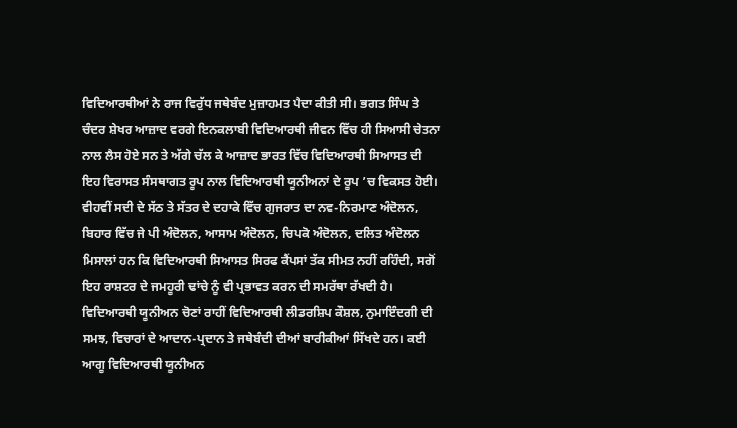ਵਿਦਿਆਰਥੀਆਂ ਨੇ ਰਾਜ ਵਿਰੁੱਧ ਜਥੇਬੰਦ ਮੁਜ਼ਾਹਮਤ ਪੈਦਾ ਕੀਤੀ ਸੀ। ਭਗਤ ਸਿੰਘ ਤੇ ਚੰਦਰ ਸ਼ੇਖਰ ਆਜ਼ਾਦ ਵਰਗੇ ਇਨਕਲਾਬੀ ਵਿਦਿਆਰਥੀ ਜੀਵਨ ਵਿੱਚ ਹੀ ਸਿਆਸੀ ਚੇਤਨਾ ਨਾਲ ਲੈਸ ਹੋਏ ਸਨ ਤੇ ਅੱਗੇ ਚੱਲ ਕੇ ਆਜ਼ਾਦ ਭਾਰਤ ਵਿੱਚ ਵਿਦਿਆਰਥੀ ਸਿਆਸਤ ਦੀ ਇਹ ਵਿਰਾਸਤ ਸੰਸਥਾਗਤ ਰੂਪ ਨਾਲ ਵਿਦਿਆਰਥੀ ਯੂਨੀਅਨਾਂ ਦੇ ਰੂਪ ’ਚ ਵਿਕਸਤ ਹੋਈ। ਵੀਹਵੀਂ ਸਦੀ ਦੇ ਸੱਠ ਤੇ ਸੱਤਰ ਦੇ ਦਹਾਕੇ ਵਿੱਚ ਗੁਜਰਾਤ ਦਾ ਨਵ-ਨਿਰਮਾਣ ਅੰਦੋਲਨ, ਬਿਹਾਰ ਵਿੱਚ ਜੇ ਪੀ ਅੰਦੋਲਨ, ਆਸਾਮ ਅੰਦੋਲਨ, ਚਿਪਕੋ ਅੰਦੋਲਨ, ਦਲਿਤ ਅੰਦੋਲਨ ਮਿਸਾਲਾਂ ਹਨ ਕਿ ਵਿਦਿਆਰਥੀ ਸਿਆਸਤ ਸਿਰਫ ਕੈਂਪਸਾਂ ਤੱਕ ਸੀਮਤ ਨਹੀਂ ਰਹਿੰਦੀ, ਸਗੋਂ ਇਹ ਰਾਸ਼ਟਰ ਦੇ ਜਮਹੂਰੀ ਢਾਂਚੇ ਨੂੰ ਵੀ ਪ੍ਰਭਾਵਤ ਕਰਨ ਦੀ ਸਮਰੱਥਾ ਰੱਖਦੀ ਹੈ। ਵਿਦਿਆਰਥੀ ਯੂਨੀਅਨ ਚੋਣਾਂ ਰਾਹੀਂ ਵਿਦਿਆਰਥੀ ਲੀਡਰਸ਼ਿਪ ਕੌਸ਼ਲ, ਨੁਮਾਇੰਦਗੀ ਦੀ ਸਮਝ, ਵਿਚਾਰਾਂ ਦੇ ਆਦਾਨ-ਪ੍ਰਦਾਨ ਤੇ ਜਥੇਬੰਦੀ ਦੀਆਂ ਬਾਰੀਕੀਆਂ ਸਿੱਖਦੇ ਹਨ। ਕਈ ਆਗੂ ਵਿਦਿਆਰਥੀ ਯੂਨੀਅਨ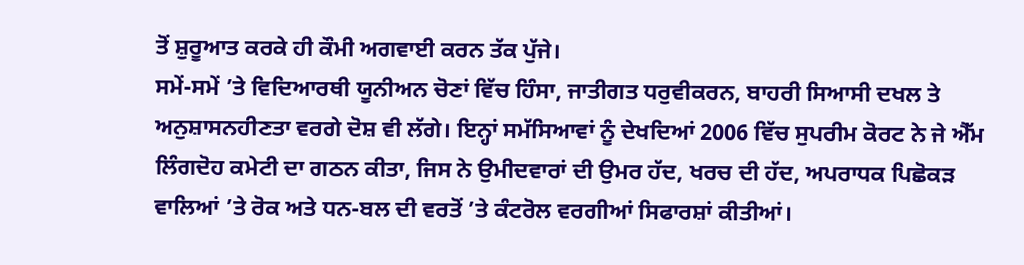ਤੋਂ ਸ਼ੁਰੂਆਤ ਕਰਕੇ ਹੀ ਕੌਮੀ ਅਗਵਾਈ ਕਰਨ ਤੱਕ ਪੁੱਜੇ।
ਸਮੇਂ-ਸਮੇਂ ’ਤੇ ਵਿਦਿਆਰਥੀ ਯੂਨੀਅਨ ਚੋਣਾਂ ਵਿੱਚ ਹਿੰਸਾ, ਜਾਤੀਗਤ ਧਰੁਵੀਕਰਨ, ਬਾਹਰੀ ਸਿਆਸੀ ਦਖਲ ਤੇ ਅਨੁਸ਼ਾਸਨਹੀਣਤਾ ਵਰਗੇ ਦੋਸ਼ ਵੀ ਲੱਗੇ। ਇਨ੍ਹਾਂ ਸਮੱਸਿਆਵਾਂ ਨੂੰ ਦੇਖਦਿਆਂ 2006 ਵਿੱਚ ਸੁਪਰੀਮ ਕੋਰਟ ਨੇ ਜੇ ਐੱਮ ਲਿੰਗਦੋਹ ਕਮੇਟੀ ਦਾ ਗਠਨ ਕੀਤਾ, ਜਿਸ ਨੇ ਉਮੀਦਵਾਰਾਂ ਦੀ ਉਮਰ ਹੱਦ, ਖਰਚ ਦੀ ਹੱਦ, ਅਪਰਾਧਕ ਪਿਛੋਕੜ ਵਾਲਿਆਂ ’ਤੇ ਰੋਕ ਅਤੇ ਧਨ-ਬਲ ਦੀ ਵਰਤੋਂ ’ਤੇ ਕੰਟਰੋਲ ਵਰਗੀਆਂ ਸਿਫਾਰਸ਼ਾਂ ਕੀਤੀਆਂ।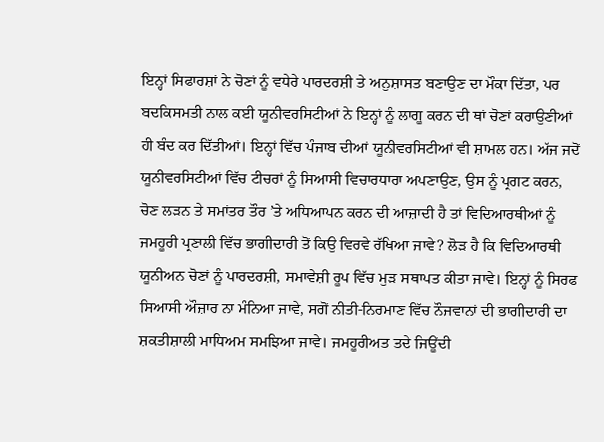ਇਨ੍ਹਾਂ ਸਿਫਾਰਸ਼ਾਂ ਨੇ ਚੋਣਾਂ ਨੂੰ ਵਧੇਰੇ ਪਾਰਦਰਸ਼ੀ ਤੇ ਅਨੁਸ਼ਾਸਤ ਬਣਾਉਣ ਦਾ ਮੌਕਾ ਦਿੱਤਾ, ਪਰ ਬਦਕਿਸਮਤੀ ਨਾਲ ਕਈ ਯੂਨੀਵਰਸਿਟੀਆਂ ਨੇ ਇਨ੍ਹਾਂ ਨੂੰ ਲਾਗੂ ਕਰਨ ਦੀ ਥਾਂ ਚੋਣਾਂ ਕਰਾਉਣੀਆਂ ਹੀ ਬੰਦ ਕਰ ਦਿੱਤੀਆਂ। ਇਨ੍ਹਾਂ ਵਿੱਚ ਪੰਜਾਬ ਦੀਆਂ ਯੂਨੀਵਰਸਿਟੀਆਂ ਵੀ ਸ਼ਾਮਲ ਹਨ। ਅੱਜ ਜਦੋਂ ਯੂਨੀਵਰਸਿਟੀਆਂ ਵਿੱਚ ਟੀਚਰਾਂ ਨੂੰ ਸਿਆਸੀ ਵਿਚਾਰਧਾਰਾ ਅਪਣਾਉਣ, ਉਸ ਨੂੰ ਪ੍ਰਗਟ ਕਰਨ, ਚੋਣ ਲੜਨ ਤੇ ਸਮਾਂਤਰ ਤੌਰ ’ਤੇ ਅਧਿਆਪਨ ਕਰਨ ਦੀ ਆਜ਼ਾਦੀ ਹੈ ਤਾਂ ਵਿਦਿਆਰਥੀਆਂ ਨੂੰ ਜਮਹੂਰੀ ਪ੍ਰਣਾਲੀ ਵਿੱਚ ਭਾਗੀਦਾਰੀ ਤੋਂ ਕਿਉ ਵਿਰਵੇ ਰੱਖਿਆ ਜਾਵੇ? ਲੋੜ ਹੈ ਕਿ ਵਿਦਿਆਰਥੀ ਯੂਨੀਅਨ ਚੋਣਾਂ ਨੂੰ ਪਾਰਦਰਸ਼ੀ, ਸਮਾਵੇਸ਼ੀ ਰੂਪ ਵਿੱਚ ਮੁੜ ਸਥਾਪਤ ਕੀਤਾ ਜਾਵੇ। ਇਨ੍ਹਾਂ ਨੂੰ ਸਿਰਫ ਸਿਆਸੀ ਔਜ਼ਾਰ ਨਾ ਮੰਨਿਆ ਜਾਵੇ, ਸਗੋਂ ਨੀਤੀ-ਨਿਰਮਾਣ ਵਿੱਚ ਨੌਜਵਾਨਾਂ ਦੀ ਭਾਗੀਦਾਰੀ ਦਾ ਸ਼ਕਤੀਸ਼ਾਲੀ ਮਾਧਿਅਮ ਸਮਝਿਆ ਜਾਵੇ। ਜਮਹੂਰੀਅਤ ਤਦੇ ਜਿਊਂਦੀ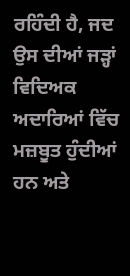ਰਹਿੰਦੀ ਹੈ, ਜਦ ਉਸ ਦੀਆਂ ਜੜ੍ਹਾਂ ਵਿਦਿਅਕ ਅਦਾਰਿਆਂ ਵਿੱਚ ਮਜ਼ਬੂਤ ਹੁੰਦੀਆਂ ਹਨ ਅਤੇ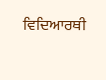ਵਿਦਿਆਰਥੀ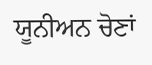ਯੂਨੀਅਨ ਚੋਣਾਂ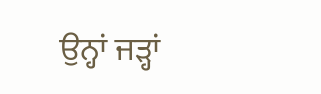ਉਨ੍ਹਾਂ ਜੜ੍ਹਾਂ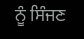ਨੂੰ ਸਿੰਜਣ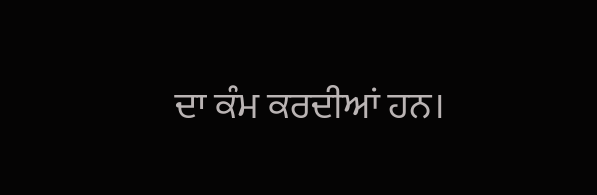ਦਾ ਕੰਮ ਕਰਦੀਆਂ ਹਨ।